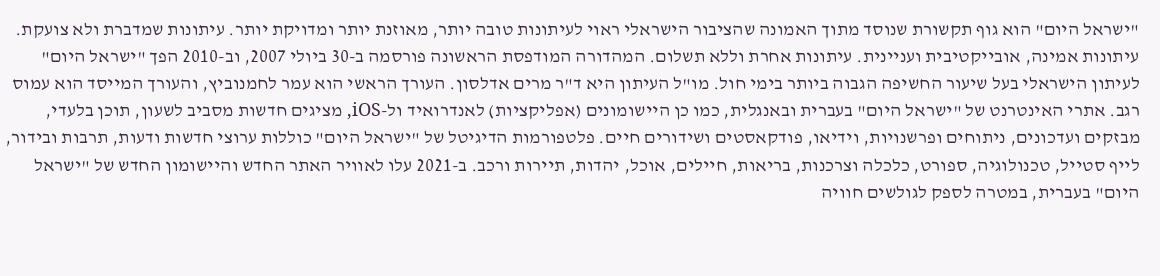"ישראל היום" הוא גוף תקשורת שנוסד מתוך האמונה שהציבור הישראלי ראוי לעיתונות טובה יותר, מאוזנת יותר ומדויקת יותר. עיתונות שמדברת ולא צועקת. עיתונות אמינה, אובייקטיבית ועניינית. עיתונות אחרת וללא תשלום. המהדורה המודפסת הראשונה פורסמה ב-30 ביולי 2007, וב-2010 הפך "ישראל היום" לעיתון הישראלי בעל שיעור החשיפה הגבוה ביותר בימי חול. מו"ל העיתון היא ד"ר מרים אדלסון. העורך הראשי הוא עמר לחמנוביץ, והעורך המייסד הוא עמוס רגב. אתרי האינטרנט של "ישראל היום" בעברית ובאנגלית, כמו כן היישומונים (אפליקציות) לאנדרואיד ול-iOS, מציגים חדשות מסביב לשעון, תוכן בלעדי, מבזקים ועדכונים, ניתוחים ופרשנויות, וידיאו, פודקאסטים ושידורים חיים. פלטפורמות הדיגיטל של "ישראל היום" כוללות ערוצי חדשות ודעות, תרבות ובידור, לייף סטייל, טכנולוגיה, ספורט, כלכלה וצרכנות, בריאות, חיילים, אוכל, יהדות, תיירות ורכב. ב-2021 עלו לאוויר האתר החדש והיישומון החדש של "ישראל היום" בעברית, במטרה לספק לגולשים חוויה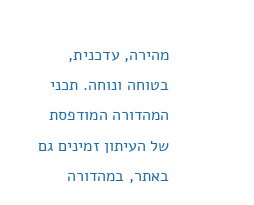מהירה, עדכנית, בטוחה ונוחה. תכני המהדורה המודפסת של העיתון זמינים גם באתר, במהדורה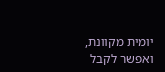יומית מקוונת, ואפשר לקבל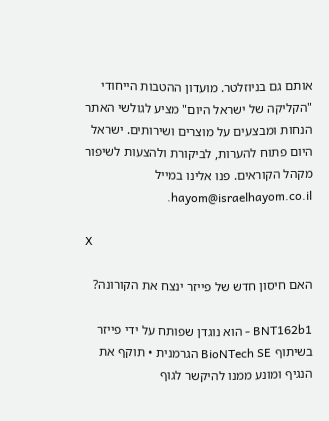אותם גם בניוזלטר. מועדון ההטבות הייחודי "הקליקה של ישראל היום" מציע לגולשי האתר הנחות ומבצעים על מוצרים ושירותים. ישראל היום פתוח להערות, לביקורת ולהצעות לשיפור מקהל הקוראים. פנו אלינו במייל hayom@israelhayom.co.il.

X

האם חיסון חדש של פייזר ינצח את הקורונה?

BNT162b1 - הוא נוגדן שפותח על ידי פייזר בשיתוף BioNTech SE הגרמנית • תוקף את הנגיף ומונע ממנו להיקשר לגוף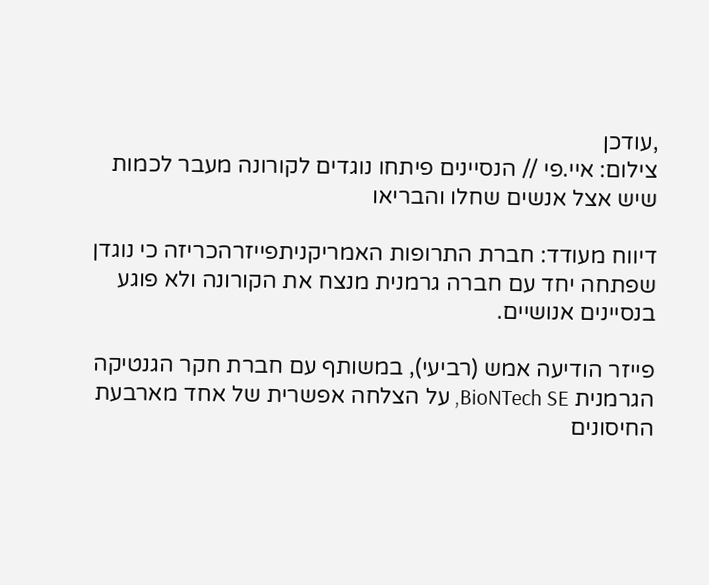,עודכן
צילום: איי.פי // הנסיינים פיתחו נוגדים לקורונה מעבר לכמות שיש אצל אנשים שחלו והבריאו

דיווח מעודד: חברת התרופות האמריקניתפייזרהכריזה כי נוגדן שפתחה יחד עם חברה גרמנית מנצח את הקורונה ולא פוגע בנסיינים אנושיים.

פייזר הודיעה אמש (רביעי), במשותף עם חברת חקר הגנטיקה הגרמנית BioNTech SE, על הצלחה אפשרית של אחד מארבעת החיסונים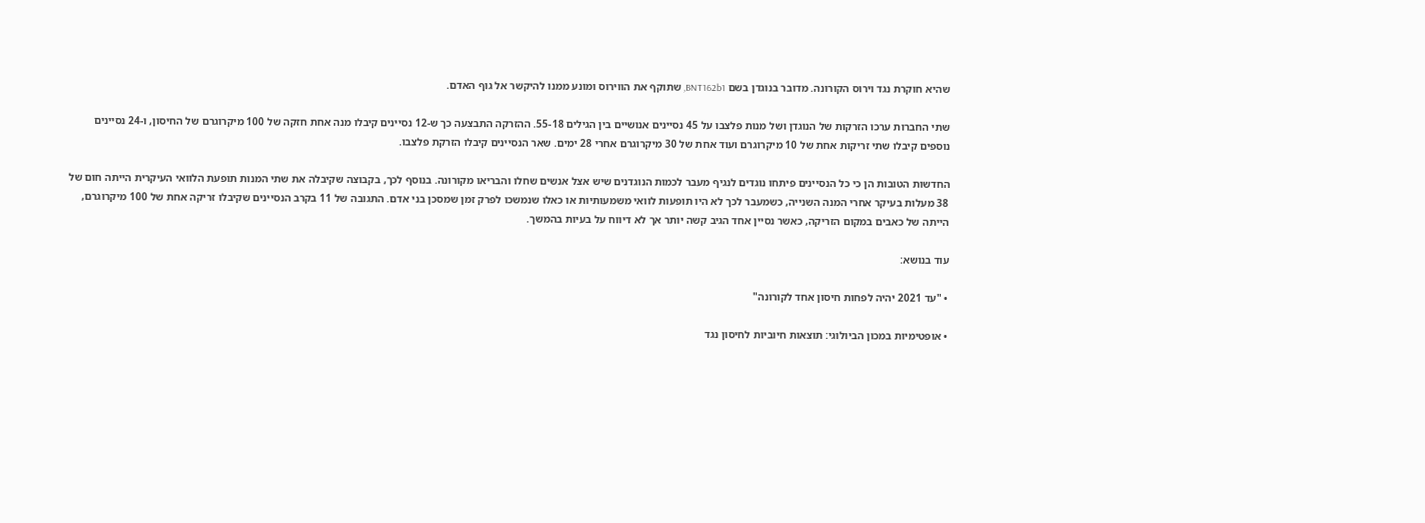שהיא חוקרת נגד וירוס הקורונה. מדובר בנוגדן בשם BNT162b1, שתוקף את הווירוס ומונע ממנו להיקשר אל גוף האדם.

שתי החברות ערכו הזרקות של הנוגדן ושל מנות פלצבו על 45 נסיינים אנושיים בין הגילים 55-18. ההזרקה התבצעה כך ש-12 נסיינים קיבלו מנה אחת חזקה של 100 מיקרוגרם של החיסון, ו-24 נסיינים נוספים קיבלו שתי זריקות אחת של 10 מיקרוגרם ועוד אחת של 30 מיקרוגרם אחרי 28 ימים. שאר הנסיינים קיבלו הזרקת פלצבו.

החדשות הטובות הן כי כל הנסיינים פיתחו נוגדים לנגיף מעבר לכמות הנוגדנים שיש אצל אנשים שחלו והבריאו מקורונה. בנוסף לכך, בקבוצה שקיבלה את שתי המנות תופעת הלוואי העיקרית הייתה חום של 38 מעלות בעיקר אחרי המנה השנייה, כשמעבר לכך לא היו תופעות לוואי משמעותיות או כאלו שנמשכו לפרק זמן שמסכן בני אדם. התגובה של 11 בקרב הנסיינים שקיבלו זריקה אחת של 100 מיקרוגרם, הייתה של כאבים במקום הזריקה, כאשר נסיין אחד הגיב קשה יותר אך לא דיווח על בעיות בהמשך.

עוד בנושא:

• "עד 2021 יהיה לפחות חיסון אחד לקורונה"

• אופטימיות במכון הביולוגי: תוצאות חיוביות לחיסון נגד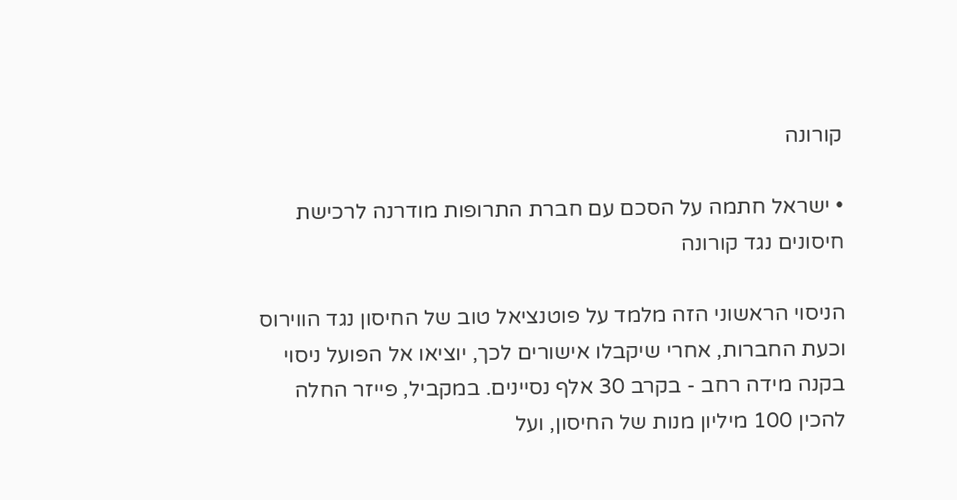קורונה

• ישראל חתמה על הסכם עם חברת התרופות מודרנה לרכישת חיסונים נגד קורונה

הניסוי הראשוני הזה מלמד על פוטנציאל טוב של החיסון נגד הווירוס וכעת החברות, אחרי שיקבלו אישורים לכך, יוציאו אל הפועל ניסוי בקנה מידה רחב - בקרב 30 אלף נסיינים. במקביל, פייזר החלה להכין 100 מיליון מנות של החיסון, ועל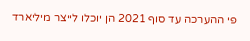פי ההערכה עד סוף 2021 הן יוכלו לייצר מיליארד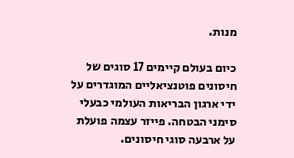מנות.

כיום בעולם קיימים 17 סוגים של חיסונים פוטנציאליים המוגדרים על ידי ארגון הבריאות העולמי כבעלי סימני הבטחה. פייזר עצמה פועלת על ארבעה סוגי חיסונים.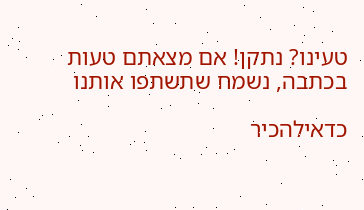טעינו? נתקן! אם מצאתם טעות בכתבה, נשמח שתשתפו אותנו

כדאילהכיר